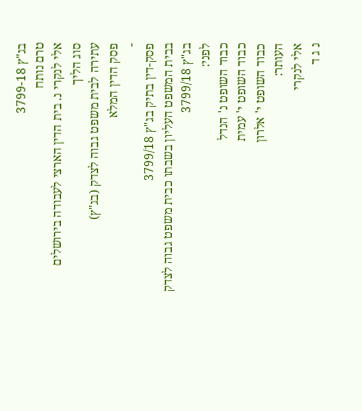בג"ץ 3799-18
טרם נותח
אלי לנקרי נ. בית הדין הארצי לעבודה בירושלים
סוג הליך
עתירה לבית משפט גבוה לצדק (בג"ץ)
פסק הדין המלא
-
פסק-דין בתיק בג"ץ 3799/18
בבית המשפט העליון בשבתו כבית משפט גבוה לצדק
בג"ץ 3799/18
לפני:
כבוד השופט נ' הנדל
כבוד השופט י' עמית
כבוד השופט י' אלרון
העותר:
אלי לנקרי
נ ג ד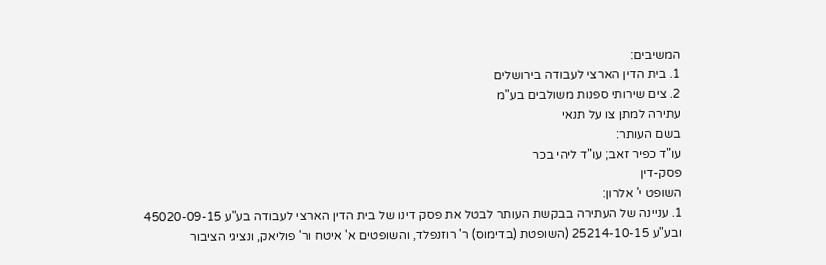המשיבים:
1. בית הדין הארצי לעבודה בירושלים
2. צים שירותי ספנות משולבים בע"מ
עתירה למתן צו על תנאי
בשם העותר:
עו"ד כפיר זאב; עו"ד ליהי בכר
פסק-דין
השופט י' אלרון:
1. עניינה של העתירה בבקשת העותר לבטל את פסק דינו של בית הדין הארצי לעבודה בע"ע 45020-09-15 ובע"ע 25214-10-15 (השופטת (בדימוס) ר' רוזנפלד, והשופטים א' איטח ור' פוליאק, ונציגי הציבור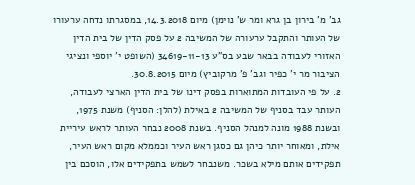גב' מ' בירון בן גרא ומר ש' נוימן) מיום 14.3.2018, במסגרתו נדחה ערעורו של העותר והתקבל ערעורה של המשיבה 2 על פסק הדין של בית הדין האזורי לעבודה בבאר שבע בס"ע 34619-11-13 (השופט י' יוספי ונציגי הציבור מר י' כפיר וגב' פ' מרקוביץ) מיום 30.8.2015.
2. על פי העובדות המתוארות בפסק דינו של בית הדין הארצי לעבודה, העותר עבד בסניף של המשיבה 2 באילת (להלן: הסניף) משנת 1975, ובשנת 1988 מונה למנהל הסניף. בשנת 2008 נבחר העותר לראש עיריית אילת, ומאוחר יותר כיהן גם כסגן ראש העיר וכממלא מקום ראש העיר, תפקידים אותם מילא בשכר. משנבחר לשמש בתפקידים אלו, הוסכם בין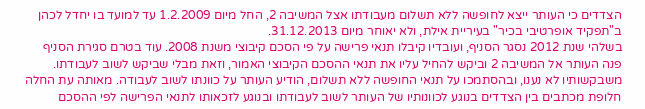הצדדים כי העותר ייצא לחופשה ללא תשלום מעבודתו אצל המשיבה 2, החל מיום 1.2.2009 עד למועד בו יחדל לכהן ב"תפקיד אופרטיבי בכיר" בעיריית אילת, ולא יאוחר מיום 31.12.2013.
בשלהי שנת 2012 נסגר הסניף, ועובדיו קיבלו תנאי פרישה על פי הסכם קיבוצי משנת 2008. עוד בטרם סגירת הסניף פנה העותר אל המשיבה 2 וביקש להחיל עליו את תנאי ההסכם הקיבוצי האמור, וזאת מבלי שביקש לשוב לעבודתו. משבקשותיו לא נענו, ובהסתמכו על תנאי החופשה ללא תשלום, הודיע העותר על כוונתו לשוב לעבודה. מאותה עת החלה חלופת מכתבים בין הצדדים בנוגע לכוונותיו של העותר לשוב לעבודתו ובנוגע לזכאותו לתנאי הפרישה לפי ההסכם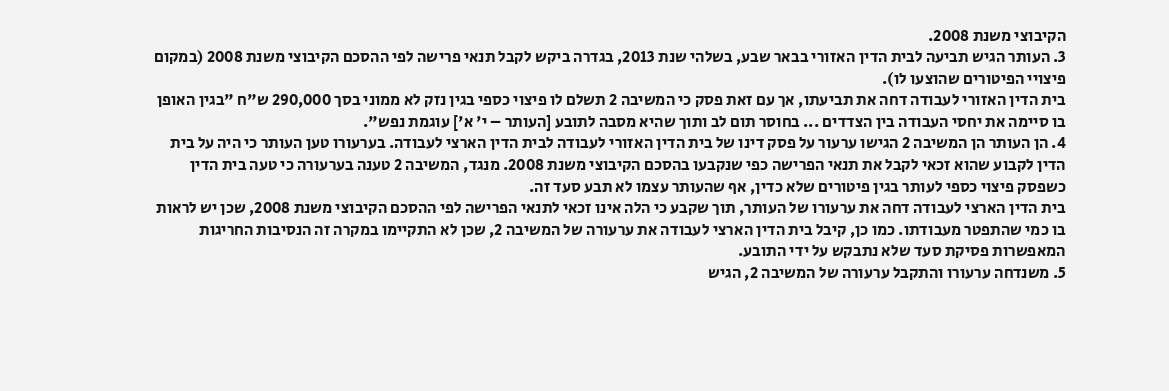הקיבוצי משנת 2008.
3. העותר הגיש תביעה לבית הדין האזורי בבאר שבע, בשלהי שנת 2013, בגדרה ביקש לקבל תנאי פרישה לפי ההסכם הקיבוצי משנת 2008 (במקום פיצויי הפיטורים שהוצעו לו).
בית הדין האזורי לעבודה דחה את תביעתו, אך עם זאת פסק כי המשיבה 2 תשלם לו פיצוי כספי בגין נזק לא ממוני בסך 290,000 ש"ח "בגין האופן בו סיימה את יחסי העבודה בין הצדדים ... בחוסר תום לב ותוך שהיא מסבה לתובע [העותר – י' א'] עוגמת נפש".
4. הן העותר הן המשיבה 2 הגישו ערעור על פסק דינו של בית הדין האזורי לעבודה לבית הדין הארצי לעבודה. בערעורו טען העותר כי היה על בית הדין לקבוע שהוא זכאי לקבל את תנאי הפרישה כפי שנקבעו בהסכם הקיבוצי משנת 2008. מנגד, המשיבה 2 טענה בערעורה כי טעה בית הדין כשפסק פיצוי כספי לעותר בגין פיטורים שלא כדין, אף שהעותר עצמו לא תבע סעד זה.
בית הדין הארצי לעבודה דחה את ערעורו של העותר, תוך שקבע כי הלה אינו זכאי לתנאי הפרישה לפי ההסכם הקיבוצי משנת 2008, שכן יש לראות בו כמי שהתפטר מעבודתו. כמו כן, קיבל בית הדין הארצי לעבודה את ערעורה של המשיבה 2, שכן לא התקיימו במקרה זה הנסיבות החריגות המאפשרות פסיקת סעד שלא נתבקש על ידי התובע.
5. משנדחה ערעורו והתקבל ערעורה של המשיבה 2, הגיש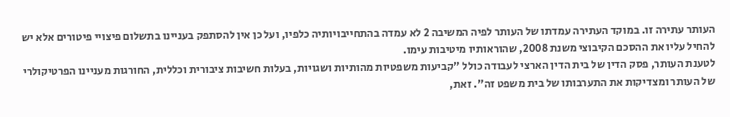העותר עתירה זו. במוקד העתירה עמדתו של העותר לפיה המשיבה 2 לא עמדה בהתחייבויותיה כלפיו, ועל כן אין להסתפק בעניינו בתשלום פיצויי פיטורים אלא יש להחיל עליו את ההסכם הקיבוצי משנת 2008, שהוראותיו מיטיבות עימו.
לטענת העותר, פסק הדין של בית הדין הארצי לעבודה כולל "קביעות משפטיות מהותיות ושגויות, בעלות חשיבות ציבורית וכללית, החורגות מעניינו הפרטיקולרי של העותר ומצדיקות את התערבותו של בית משפט זה". זאת,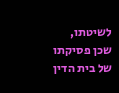לשיטתו, שכן פסיקתו של בית הדין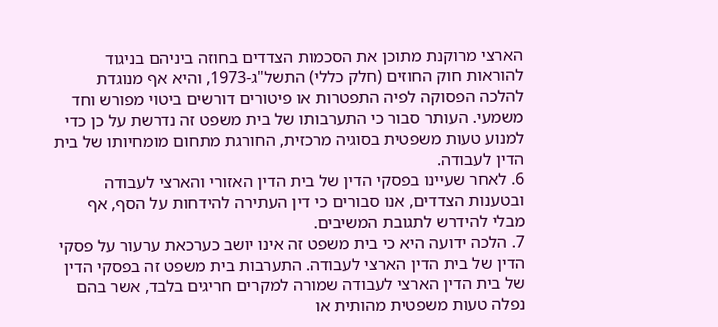הארצי מרוקנת מתוכן את הסכמות הצדדים בחוזה ביניהם בניגוד להוראות חוק החוזים (חלק כללי) התשל"ג-1973, והיא אף מנוגדת להלכה הפסוקה לפיה התפטרות או פיטורים דורשים ביטוי מפורש וחד משמעי. העותר סבור כי התערבותו של בית משפט זה נדרשת על כן כדי למנוע טעות משפטית בסוגיה מרכזית, החורגת מתחום מומחיותו של בית הדין לעבודה.
6. לאחר שעיינו בפסקי הדין של בית הדין האזורי והארצי לעבודה ובטענות הצדדים, אנו סבורים כי דין העתירה להידחות על הסף, אף מבלי להידרש לתגובת המשיבים.
7. הלכה ידועה היא כי בית משפט זה אינו יושב כערכאת ערעור על פסקי הדין של בית הדין הארצי לעבודה. התערבות בית משפט זה בפסקי הדין של בית הדין הארצי לעבודה שמורה למקרים חריגים בלבד, אשר בהם נפלה טעות משפטית מהותית או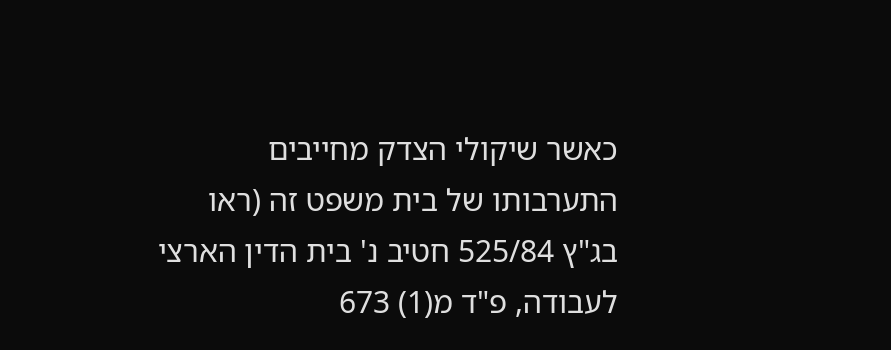כאשר שיקולי הצדק מחייבים התערבותו של בית משפט זה (ראו בג"ץ 525/84 חטיב נ' בית הדין הארצי לעבודה, פ"ד מ(1) 673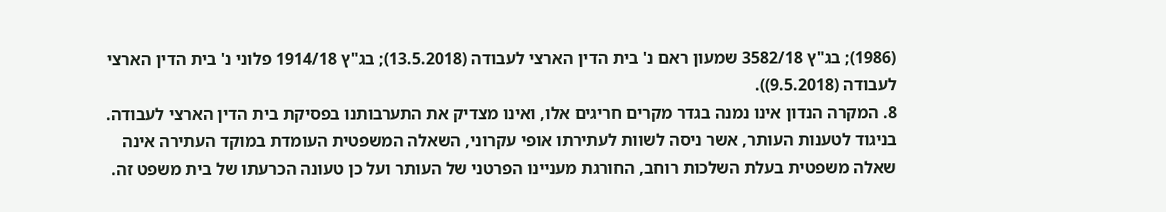(1986); בג"ץ 3582/18 שמעון ראם נ' בית הדין הארצי לעבודה (13.5.2018); בג"ץ 1914/18 פלוני נ' בית הדין הארצי לעבודה (9.5.2018)).
8. המקרה הנדון אינו נמנה בגדר מקרים חריגים אלו, ואינו מצדיק את התערבותנו בפסיקת בית הדין הארצי לעבודה.
בניגוד לטענות העותר, אשר ניסה לשוות לעתירתו אופי עקרוני, השאלה המשפטית העומדת במוקד העתירה אינה שאלה משפטית בעלת השלכות רוחב, החורגת מעניינו הפרטני של העותר ועל כן טעונה הכרעתו של בית משפט זה.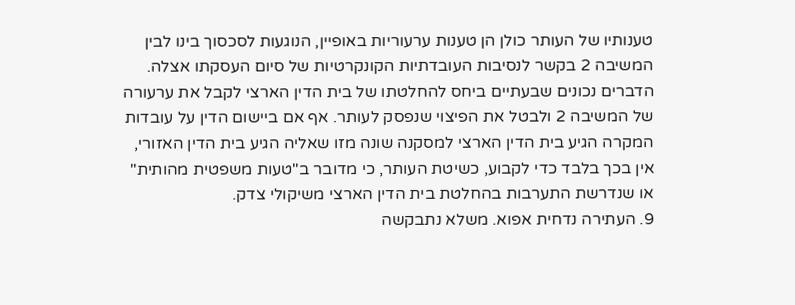טענותיו של העותר כולן הן טענות ערעוריות באופיין, הנוגעות לסכסוך בינו לבין המשיבה 2 בקשר לנסיבות העובדתיות הקונקרטיות של סיום העסקתו אצלה.
הדברים נכונים שבעתיים ביחס להחלטתו של בית הדין הארצי לקבל את ערעורה של המשיבה 2 ולבטל את הפיצוי שנפסק לעותר. אף אם ביישום הדין על עובדות המקרה הגיע בית הדין הארצי למסקנה שונה מזו שאליה הגיע בית הדין האזורי, אין בכך בלבד כדי לקבוע, כשיטת העותר, כי מדובר ב"טעות משפטית מהותית" או שנדרשת התערבות בהחלטת בית הדין הארצי משיקולי צדק.
9. העתירה נדחית אפוא. משלא נתבקשה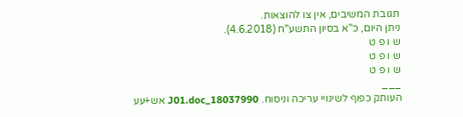תגובת המשיבים, אין צו להוצאות.
ניתן היום, כ"א בסיון התשע"ח (4.6.2018).
ש ו פ ט
ש ו פ ט
ש ו פ ט
___
העותק כפוף לשינויי עריכה וניסוח. 18037990_J01.doc אש+עע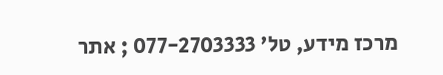מרכז מידע, טל' 077-2703333 ; אתר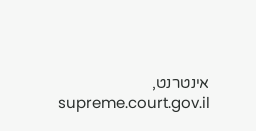אינטרנט, supreme.court.gov.il